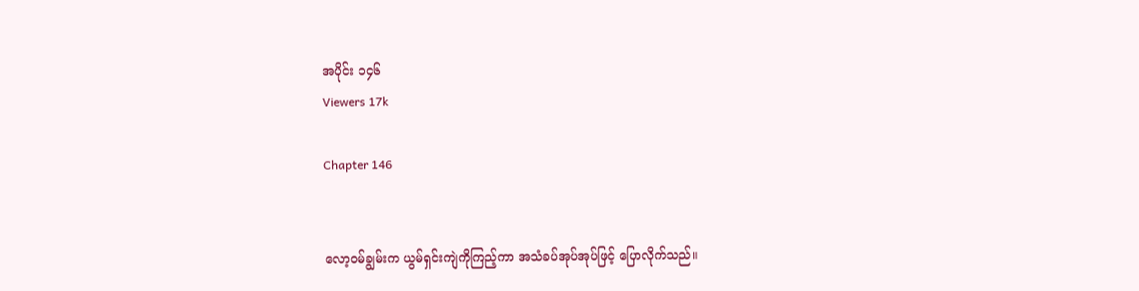အပိုင်း ၁၄၆
Viewers 17k

Chapter 146


လော့ဝမ်ချွမ်းက ယွမ်ရှင်းကျဲကိုကြည့်ကာ အသံခပ်အုပ်အုပ်ဖြင့် ပြောလိုက်သည်။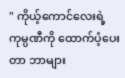" ကိုယ့်ကောင်လေးရဲ့ ကုမ္ပဏီကို ထောက်ပံ့ပေးတာ ဘာများ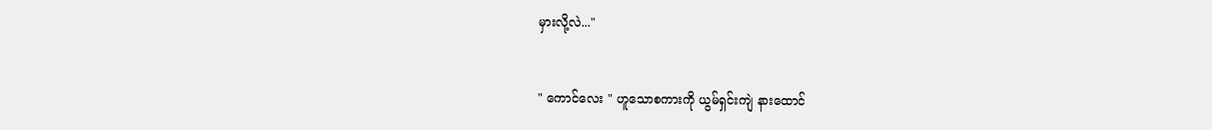မှားလို့လဲ..."


" ကောင်လေး " ဟူသောစကားကို ယွမ်ရှင်း‌ကျဲ နားထောင်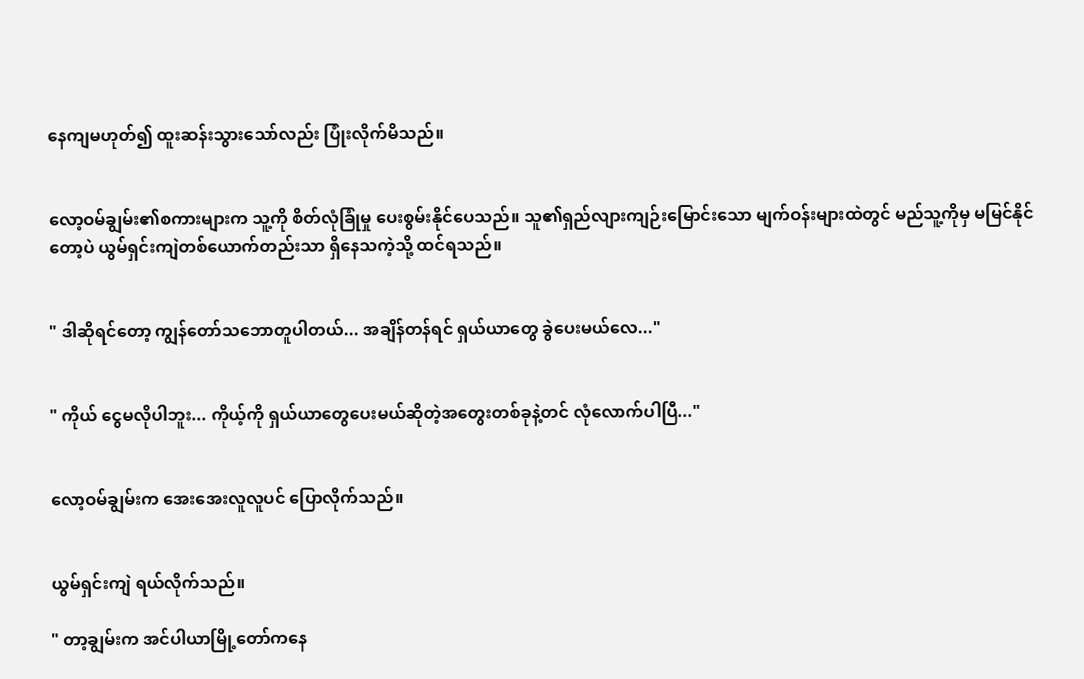နေကျမဟုတ်၍ ထူးဆန်းသွားသော်လည်း ပြုံးလိုက်မိသည်။


လော့ဝမ်ချွမ်း၏စကားများက သူ့ကို စိတ်လုံခြုံမှု ပေးစွမ်းနိုင်ပေသည်။ သူ၏ရှည်လျားကျဉ်းမြောင်းသော မျက်ဝန်းများထဲတွင် မည်သူ့ကိုမှ မမြင်နိုင်တော့ပဲ ယွမ်ရှင်းကျဲတစ်ယောက်တည်းသာ ရှိနေသကဲ့သို့ ထင်ရသည်။


" ဒါဆိုရင်တော့ ကျွန်တော်သဘောတူပါတယ်... အချိန်တန်ရင် ရှယ်ယာတွေ ခွဲပေးမယ်လေ..."


" ကိုယ် ငွေမလိုပါဘူး... ကိုယ့်ကို ရှယ်ယာတွေပေးမယ်ဆိုတဲ့အတွေးတစ်ခုနဲ့တင် လုံလောက်ပါပြီ..."


လော့ဝမ်ချွမ်းက အေးအေးလူလူပင် ပြောလိုက်သည်။


ယွမ်ရှင်းကျဲ ရယ်လိုက်သည်။

" တာ့ချွမ်းက အင်ပါယာမြို့တော်ကနေ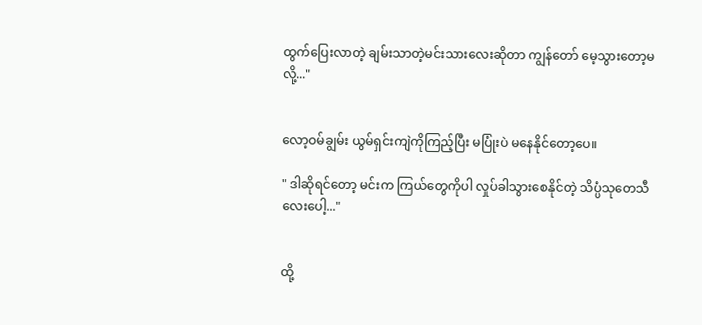ထွက်ပြေးလာတဲ့ ချမ်းသာတဲ့မင်းသားလေးဆိုတာ ကျွန်တော် မေ့သွားတော့မလို့..."


လော့ဝမ်ချွမ်း ယွမ်ရှင်းကျဲကိုကြည့်ပြီး မပြုံးပဲ မနေနိုင်တော့ပေ။

" ဒါဆိုရင်တော့ မင်းက ကြယ်တွေကိုပါ လှုပ်ခါသွားစေနိုင်တဲ့ သိပ္ပံသုတေသီလေးပေါ့..."


ထို့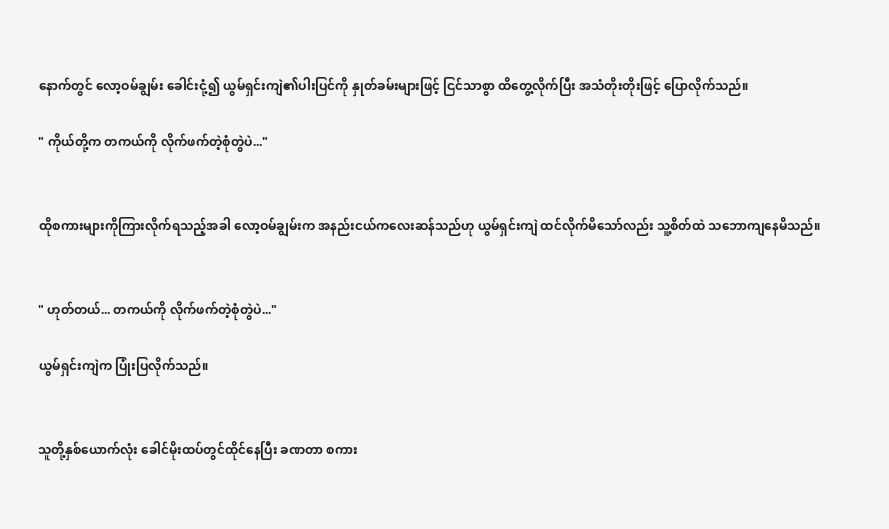နောက်တွင် လော့ဝမ်ချွမ်း ခေါင်းငုံ့၍ ယွမ်ရှင်းကျဲ၏ပါးပြင်ကို နှုတ်ခမ်းများဖြင့် ငြင်သာစွာ ထိတွေ့လိုက်ပြီး အသံတိုးတိုးဖြင့် ပြောလိုက်သည်။

" ကိုယ်တို့က တကယ်ကို လိုက်ဖက်တဲ့စုံတွဲပဲ..."


ထိုစကားများကိုကြားလိုက်ရသည့်အခါ လော့ဝမ်ချွမ်းက အနည်းငယ်ကလေးဆန်သည်ဟု ယွမ်ရှင်းကျဲ ထင်လိုက်မိသော်လည်း သူ့စိတ်ထဲ သဘောကျနေမိသည်။


" ဟုတ်တယ်... တကယ်ကို လိုက်ဖက်တဲ့စုံတွဲပဲ..."

ယွမ်ရှင်းကျဲက ပြုံးပြလိုက်သည်။


သူတို့နှစ်ယောက်လုံး ခေါင်မိုးထပ်တွင်ထိုင်နေပြီး ခဏတာ စကား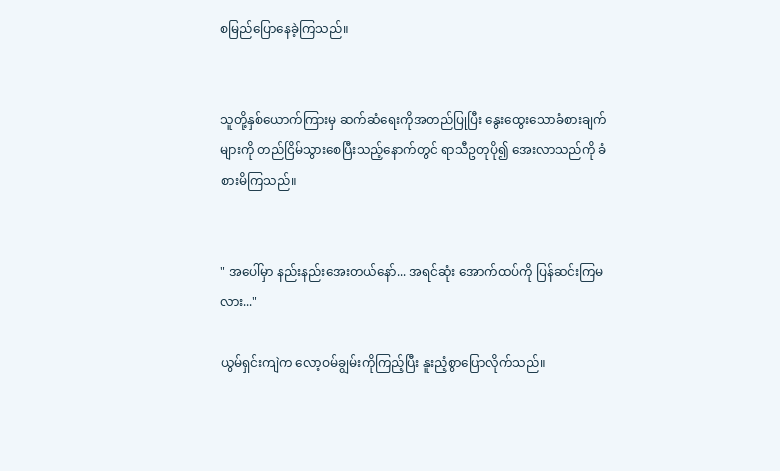စမြည်ပြောနေခဲ့ကြသည်။


သူတို့နှစ်ယောက်ကြားမှ ဆက်ဆံရေးကိုအတည်ပြုပြီး နွေးထွေးသောခံစားချက်များကို တည်ငြိမ်‌သွားစေပြီးသည့်နောက်တွင် ရာသီဥတုပို၍ အေးလာသည်ကို ခံစားမိကြသည်။


" အပေါ်မှာ နည်းနည်းအေးတယ်နော်... အရင်ဆုံး အောက်ထပ်ကို ပြန်ဆင်းကြမလား..."

ယွမ်ရှင်းကျဲက လော့ဝမ်ချွမ်းကိုကြည့်ပြီး နူးညံ့စွာပြောလိုက်သည်။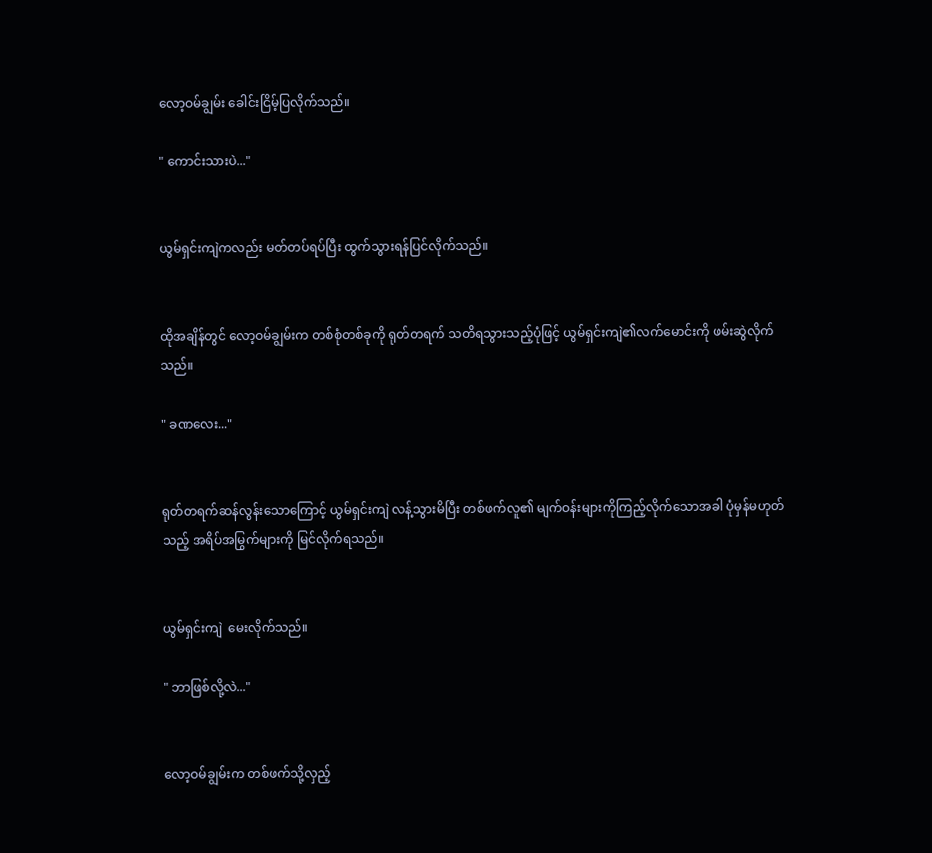လော့ဝမ်ချွမ်း ခေါင်းငြိမ့်ပြလိုက်သည်။

" ကောင်းသားပဲ..."


ယွမ်ရှင်းကျဲကလည်း မတ်တပ်ရပ်ပြီး ထွက်သွားရန်ပြင်လိုက်သည်။


ထိုအချိန်တွင် လော့ဝမ်ချွမ်းက တစ်စုံတစ်ခုကို ရုတ်တရက် သတိရသွားသည့်ပုံဖြင့် ယွမ်ရှင်းကျဲ၏လက်မောင်းကို ဖမ်းဆွဲလိုက်သည်။

" ခဏလေး..."


ရုတ်တရက်ဆန်လွန်းသောကြောင့် ယွမ်ရှင်းကျဲ လန့်သွားမိပြီး တစ်ဖက်လူ၏ မျက်ဝန်းများကိုကြည့်လိုက်သောအခါ ပုံမှန်မဟုတ်သည့် အရိပ်အမြွက်များကို မြင်လိုက်ရသည်။


ယွမ်ရှင်းကျဲ  မေးလိုက်သည်။

" ဘာဖြစ်လို့လဲ..."


လော့ဝမ်ချွမ်းက တစ်ဖက်သို့လှည့်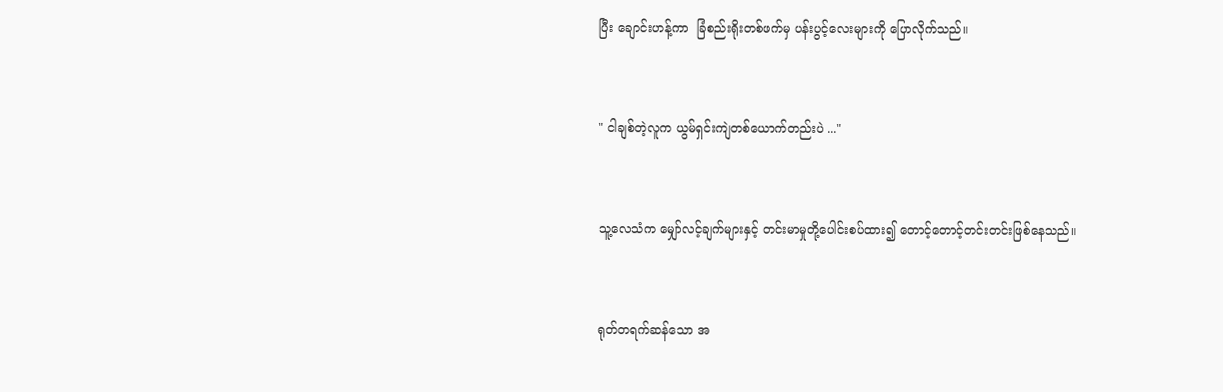ပြီး ‌ချောင်းဟန့်ကာ  ခြံစည်းရိုးတစ်ဖက်မှ ပန်းပွင့်လေးများကို ပြောလိုက်သည်။


" ငါချစ်တဲ့လူက ယွမ်ရှင်းကျဲတစ်ယောက်တည်းပဲ ..."


သူ့လေသံက မျှော်လင့်ချက်များနှင့် တင်းမာမှုတို့ပေါင်းစပ်ထား၍ တောင့်တောင့်တင်းတင်းဖြစ်နေသည်။


ရုတ်တရက်ဆန်သော အ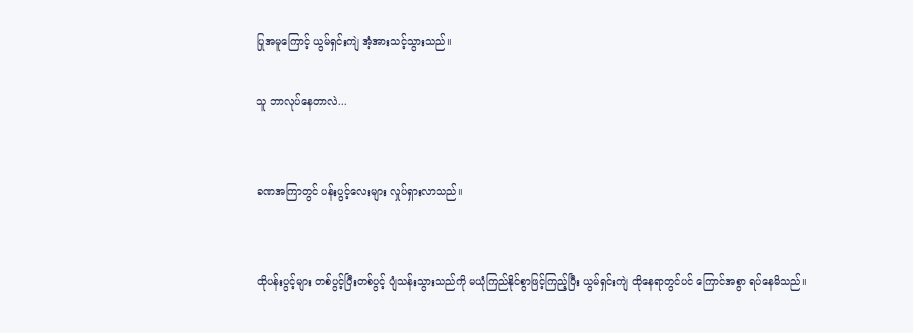ပြုအမူကြောင့် ယွမ်ရှင်းကျဲ အံ့အားသင့်သွားသည်။

သူ ဘာလုပ်နေတာလဲ...


ခဏအကြာတွင် ပန်းပွင့်လေးများ လှုပ်ရှားလာသည်။


ထိုပန်းပွင့်များ တစ်ပွင့်ပြီးတစ်ပွင့် ပျံသန်းသွားသည်ကို မယုံကြည်နိုင်စွာဖြင့်ကြည့်ပြီး ယွမ်ရှင်းကျဲ ထိုနေရာတွင်ပင် ကြောင်အစွာ ရပ်နေမိသည်။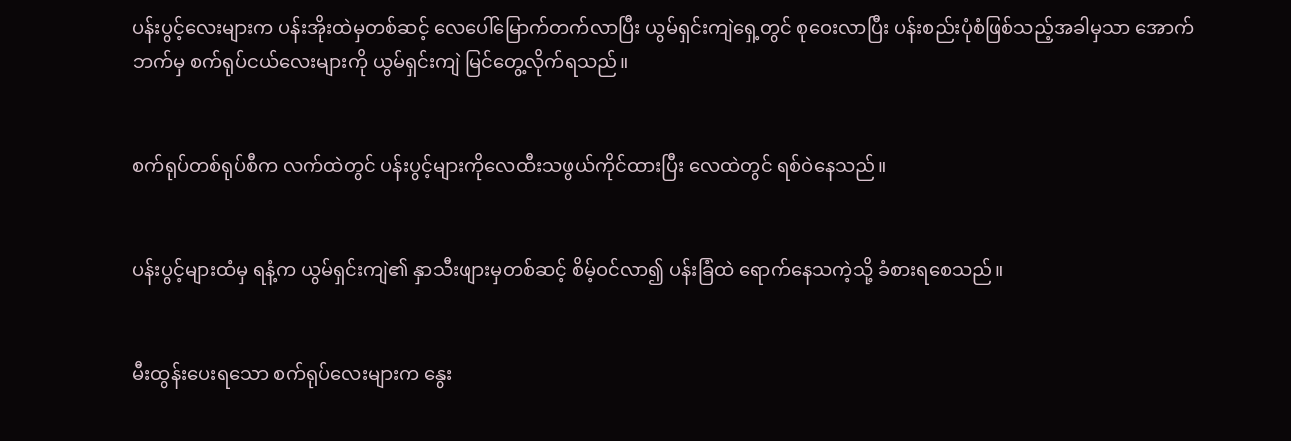ပန်းပွင့်လေးများက ပန်းအိုးထဲမှတစ်ဆင့် လေပေါ်မြောက်တက်လာပြီး ယွမ်ရှင်းကျဲရှေ့တွင် စုဝေးလာပြီး ပန်းစည်းပုံစံဖြစ်သည့်အခါမှသာ အောက်ဘက်မှ စက်ရုပ်ငယ်လေးများကို ယွမ်ရှင်းကျဲ မြင်တွေ့လိုက်ရသည်။


စက်ရုပ်တစ်ရုပ်စီက လက်ထဲတွင် ပန်းပွင့်များကိုလေထီးသဖွယ်ကိုင်ထားပြီး လေထဲတွင် ရစ်ဝဲနေသည်။


ပန်းပွင့်များထံမှ ရနံ့က ယွမ်ရှင်းကျဲ၏ နှာသီးဖျားမှတစ်ဆင့် စိမ့်ဝင်လာ၍ ပန်းခြံထဲ ရောက်နေသကဲ့သို့ ခံစားရစေသည်။


မီးထွန်းပေးရသော စက်ရုပ်လေးများက နွေး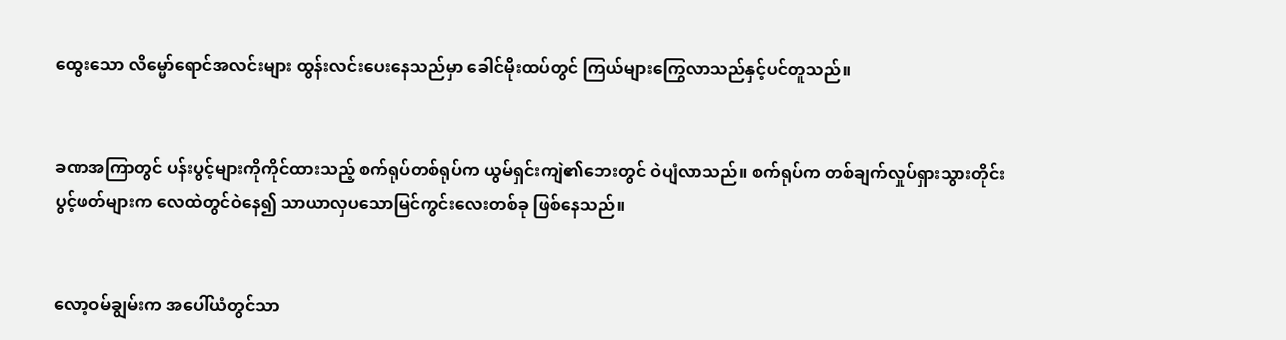ထွေးသော လိမ္မော်ရောင်အလင်းများ ထွန်းလင်း‌ပေးနေသည်မှာ ခေါင်မိုးထပ်တွင် ကြယ်များကြွေလာသည်နှင့်ပင်တူသည်။


ခဏအကြာတွင် ပန်းပွင့်များကိုကိုင်ထားသည့် စက်ရုပ်တစ်ရုပ်က ယွမ်ရှင်းကျဲ၏ဘေးတွင် ဝဲပျံလာသည်။ စက်ရုပ်က တစ်ချက်လှုပ်ရှားသွားတိုင်း ပွင့်ဖတ်များက လေထဲတွင်ဝဲနေ၍ သာယာလှပသောမြင်ကွင်းလေးတစ်ခု ဖြစ်နေသည်။


လော့ဝမ်ချွမ်းက အပေါ်ယံတွင်သာ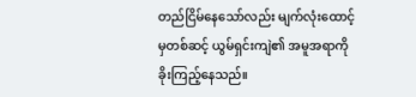တည်ငြိမ်နေသော်လည်း မျက်လုံးထောင့်မှတစ်ဆင့် ယွမ်ရှင်းကျဲ၏ အမူအရာကို ခိုးကြည့်နေသည်။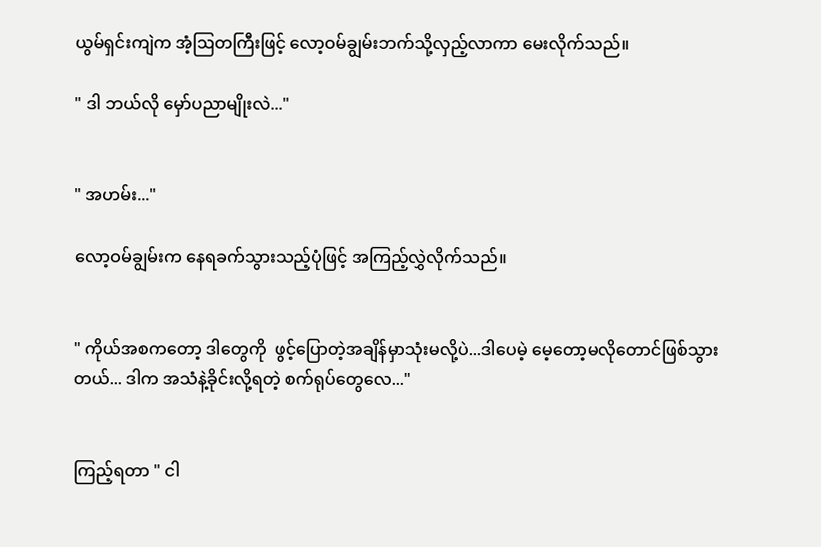ယွမ်ရှင်းကျဲက အံ့ဩတကြီးဖြင့် လော့ဝမ်ချွမ်းဘက်သို့လှည့်လာကာ မေးလိုက်သည်။

" ဒါ ဘယ်လို မှော်ပညာမျိုးလဲ..."


" အဟမ်း..."

လော့ဝမ်ချွမ်းက နေရခက်သွားသည့်ပုံဖြင့် အကြည့်လွှဲလိုက်သည်။


" ကိုယ်အစကတော့ ဒါတွေကို  ဖွင့်ပြောတဲ့အချိန်မှာသုံးမလို့ပဲ...ဒါပေမဲ့ မေ့တော့မလိုတောင်ဖြစ်သွားတယ်... ဒါက အသံနဲ့ခိုင်းလို့ရတဲ့ စက်ရုပ်တွေလေ..."


ကြည့်ရတာ " ငါ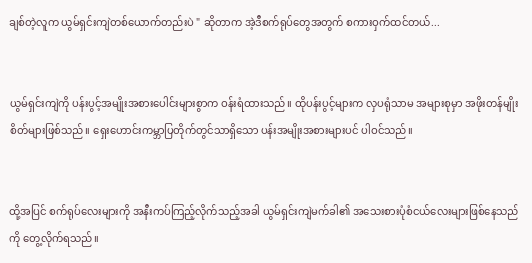ချစ်တဲ့လူက ယွမ်ရှင်းကျဲတစ်ယောက်တည်းပဲ " ဆိုတာက အဲ့ဒီစက်ရုပ်တွေအတွက် စကားဝှက်ထင်တယ်...


ယွမ်ရှင်းကျဲကို ပန်းပွင့်အမျိုးအစားပေါင်းများစွာက ဝန်းရံထားသည်။ ထိုပန်းပွင့်များက လှပရုံသာမ အများစုမှာ အဖိုးတန်မျိုးစိတ်များဖြစ်သည်။ ရှေးဟောင်းကမ္ဘာပြတိုက်တွင်သာရှိသော ပန်းအမျိုးအစားများပင် ပါဝင်သည်။


ထို့အပြင် စက်ရုပ်လေးများကို အနီးကပ်ကြည့်လိုက်သည့်အခါ ယွမ်ရှင်းကျဲမက်ခါ၏ အသေးစားပုံစံငယ်လေးများဖြစ်နေသည်ကို တွေ့လိုက်ရသည်။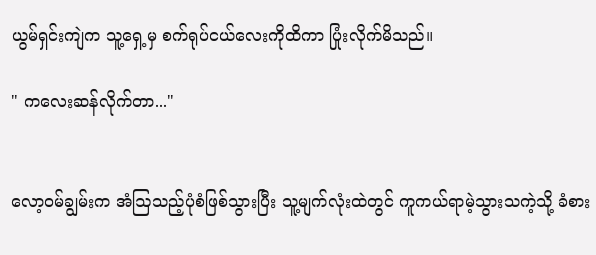ယွမ်ရှင်းကျဲက သူ့ရှေ့မှ စက်ရုပ်ငယ်လေးကိုထိကာ ပြုံးလိုက်မိသည်။

" ကလေးဆန်လိုက်တာ..."


လော့ဝမ်ချွမ်းက အံဩသည့်ပုံစံဖြစ်သွားပြီး သူ့မျက်လုံးထဲတွင် ကူကယ်ရာမဲ့သွားသကဲ့သို့ ခံစား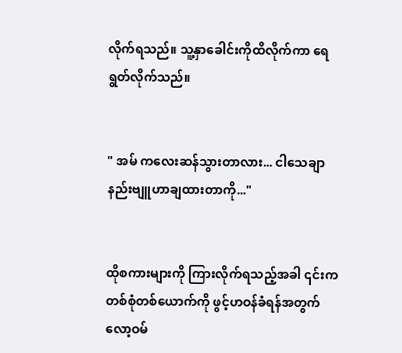လိုက်ရသည်။ သူ့နှာခေါင်းကိုထိလိုက်ကာ ရေရွတ်လိုက်သည်။


" အမ် ကလေးဆန်သွားတာလား... ငါသေချာ နည်းဗျူဟာချထားတာကို..."


ထိုစကားများကို ကြားလိုက်ရသည့်အခါ ၎င်းက တစ်စုံတစ်ယောက်ကို ဖွင့်ဟဝန်ခံရန်အတွက် လော့ဝမ်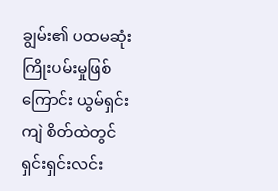ချွမ်း၏ ပထမဆုံးကြိုးပမ်းမှုဖြစ်ကြောင်း ယွမ်ရှင်းကျဲ စိတ်ထဲတွင် ရှင်းရှင်းလင်း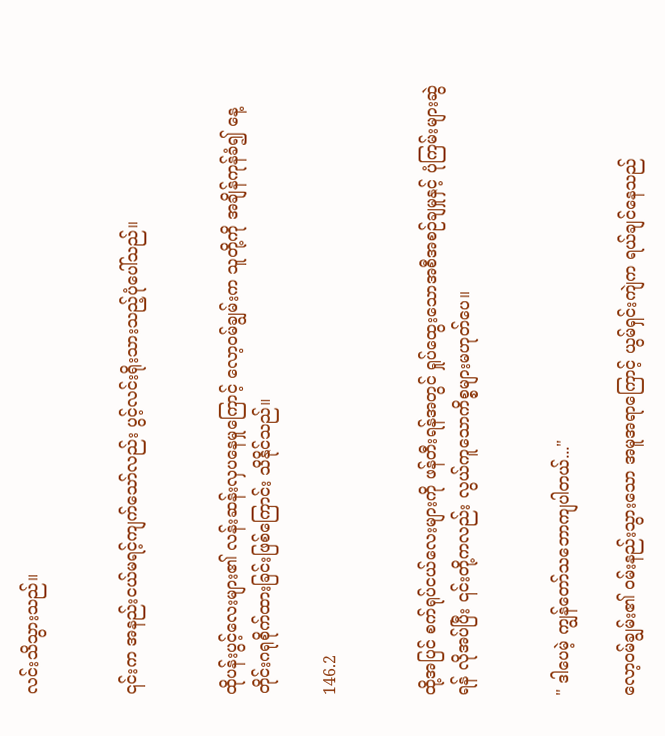လင်းသိသွားသည်။


၎င်းက အနည်းငယ်မရင့်ကျက်သော်လည်း ပွင့်လင်းရိုးသားသည့်ပုံပေါ်သည်။


ထိုပန်းပွင့်လေးများ၏ လန်းဆန်းလှပနေမှုကြောင့် လော့ဝမ်ချွမ်းက သူတို့ကို အချိန်ကုန်ခံ၍ နေ့တိုင်းဂရုစိုက်ထားခြင်းဖြစ်ကြောင်း သိနိုင်သည်။

146.2


ထို့အပြင် စက်ရုပ်ငယ်လေးများကို ဖန်တီးရန်အတွင် ရှုပ်ထွေးသောအစီအစဉ်ချမှုနှင့် ပုံကြမ်းများဆွဲရန် လိုအပ်ပြီး ၎င်းတို့ကလည်း လွယ်ကူသောကိစ္စများမဟုတ်ပေ။


" ဒါပေမဲ့ ကျွန်တော်သဘောကျပါတယ်..."

လော့ဝမ်ချွမ်း၏ ဝမ်းနည်းသွားသော အမူအရာကြောင့် ယွမ်ရှင်းကျဲက ရယ်ချင်နေသည်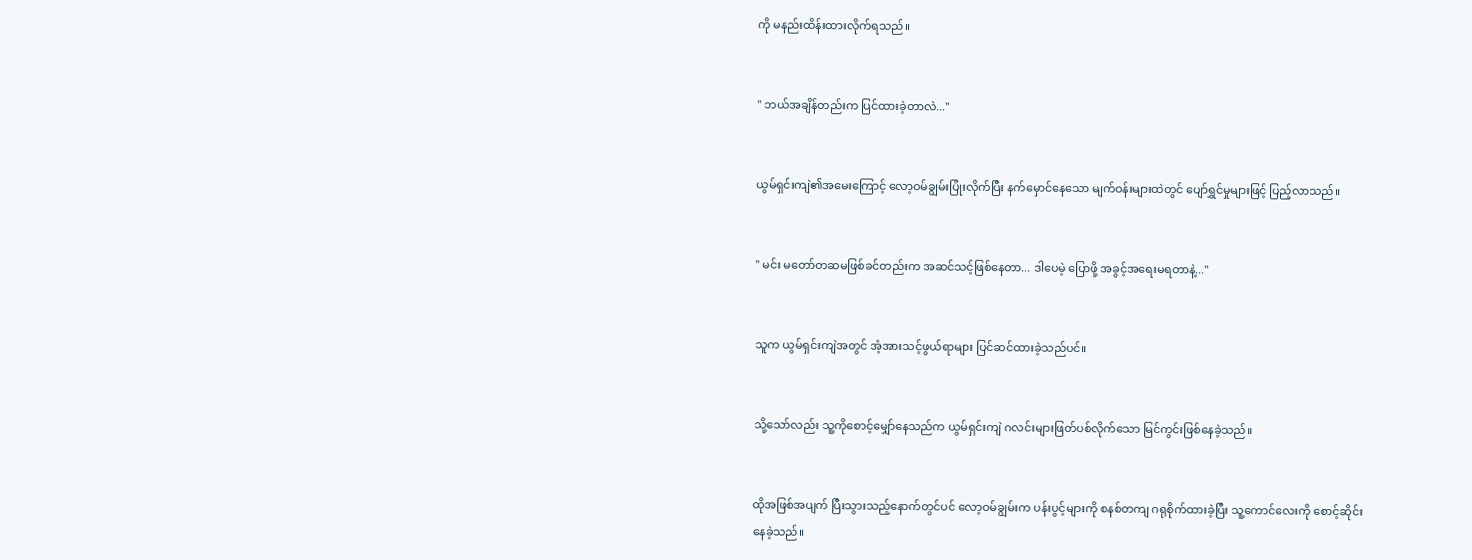ကို မနည်းထိန်းထားလိုက်ရသည်။


" ဘယ်အချိန်တည်းက ပြင်ထားခဲ့တာလဲ..."


ယွမ်ရှင်းကျဲ၏အမေးကြောင့် ‌လော့ဝမ်ချွမ်းပြုံးလိုက်ပြီး နက်မှောင်နေသော မျက်ဝန်းများထဲတွင် ပျော်ရွှင်မှုများဖြင့် ပြည့်လာသည်။


" မင်း မတော်တဆမဖြစ်ခင်တည်းက အဆင်သင့်‌ဖြစ်နေတာ... ဒါပေမဲ့ ပြောဖို့ အခွင့်အရေးမရတာနဲ့..."


သူက ယွမ်ရှင်းကျဲအတွင် အံ့အားသင့်ဖွယ်ရာများ ပြင်ဆင်ထားခဲ့သည်ပင်။


သို့သော်လည်း သူ့ကိုစောင့်မျှော်နေသည်က ယွမ်ရှင်းကျဲ ဂလင်းများဖြတ်ပစ်လိုက်သော မြင်ကွင်းဖြစ်နေခဲ့သည်။


ထိုအဖြစ်အပျက် ပြီးသွားသည့်နောက်တွင်ပင် လော့ဝမ်ချွမ်းက ပန်းပွင့်များကို စနစ်တကျ ဂရုစိုက်ထားခဲ့ပြီး သူ့ကောင်လေးကို စောင့်ဆိုင်းနေခဲ့သည်။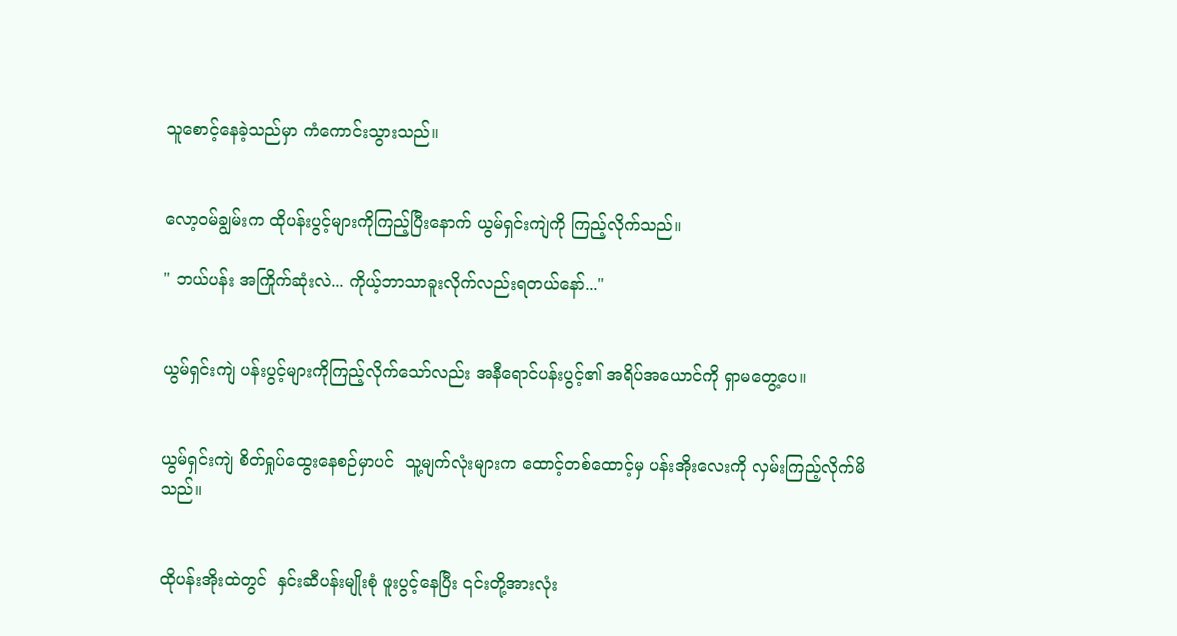သူစောင့်နေခဲ့သည်မှာ ကံကောင်းသွားသည်။


လော့ဝမ်ချွမ်းက ထိုပန်းပွင့်များကိုကြည့်ပြီးနောက် ယွမ်ရှင်းကျဲကို ကြည့်လိုက်သည်။

" ဘယ်ပန်း အကြိုက်ဆုံးလဲ... ကိုယ့်ဘာသာခူးလိုက်လည်းရတယ်နော်..."


ယွမ်ရှင်းကျဲ ပန်းပွင့်များကိုကြည့်လိုက်သော်လည်း အနီရောင်ပန်းပွင့်၏ အရိပ်အယောင်ကို ရှာမတွေ့ပေ။


ယွမ်ရှင်းကျဲ စိတ်ရှုပ်ထွေးနေစဉ်မှာပင်  သူ့မျက်လုံးများက ထောင့်တစ်ထောင့်မှ ပန်းအိုးလေးကို လှမ်းကြည့်လိုက်မိသည်။


ထိုပန်းအိုးထဲတွင်  နှင်းဆီပန်းမျိုးစုံ ဖူးပွင့်နေပြီး ၎င်းတို့အားလုံး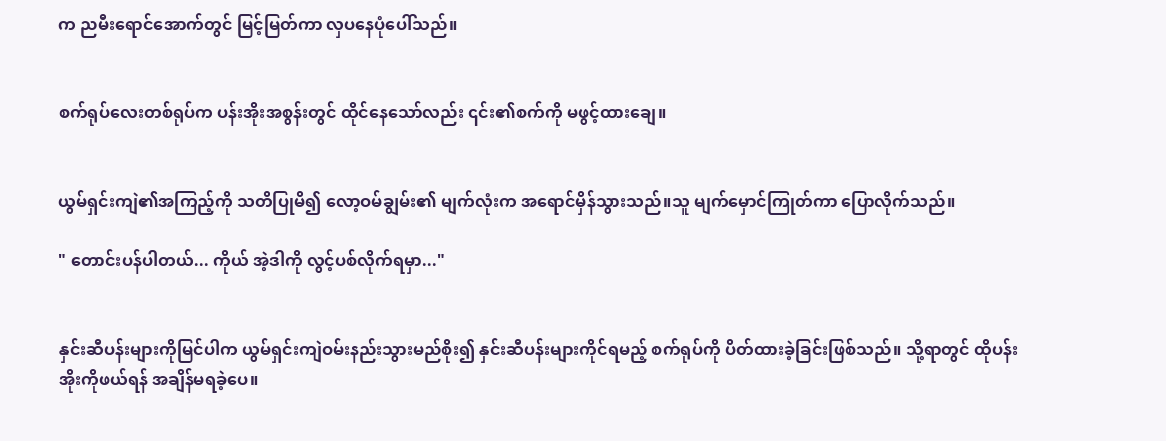က ညမီးရောင်အောက်တွင် မြင့်မြတ်ကာ လှပနေပုံပေါ်သည်။


စက်ရုပ်လေးတစ်ရုပ်က‌ ပန်းအိုးအစွန်းတွင် ထိုင်နေသော်လည်း ၎င်း၏စက်ကို မဖွင့်ထားချေ။


ယွမ်ရှင်းကျဲ၏အကြည့်ကို သတိပြုမိ၍ လော့ဝမ်ချွမ်း၏ မျက်လုံးက အရောင်မှိန်သွားသည်။သူ မျက်မှောင်ကြုတ်ကာ ပြောလိုက်သည်။

" တောင်းပန်ပါတယ်... ကိုယ် အဲ့ဒါကို လွင့်ပစ်လိုက်ရမှာ..."


နှင်းဆီပန်းများကိုမြင်ပါက ယွမ်ရှင်းကျဲဝမ်းနည်းသွားမည်စိုး၍ နှင်းဆီပန်းများကိုင်ရမည့် စက်ရုပ်ကို ပိတ်ထားခဲ့ခြင်းဖြစ်သည်။ သို့ရာတွင် ထိုပန်းအိုးကိုဖယ်ရန် အချိန်မရ‌ခဲ့ပေ။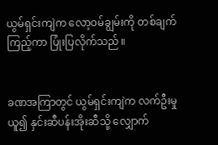ယွမ်ရှင်းကျဲက လော့ဝမ်ချွမ်းကို တစ်ချက်ကြည့်ကာ ပြုံးပြလိုက်သည်။


ခဏအကြာတွင် ယွမ်ရှင်းကျဲက လက်ဦးမှုယူ၍ နှင်းဆီပန်းအိုးဆီသို့ လျှောက်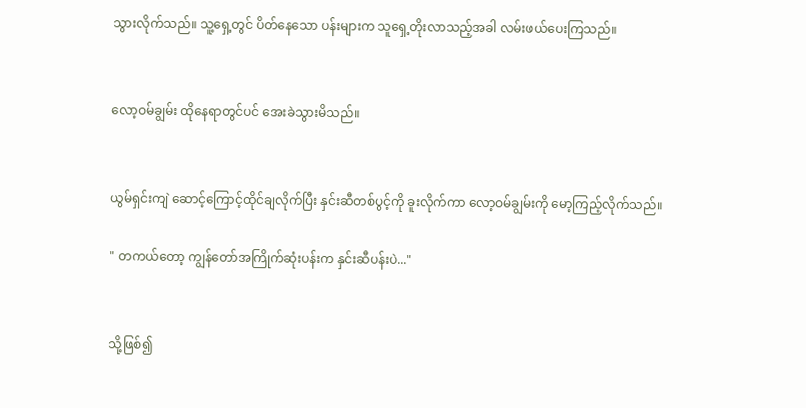သွားလိုက်သည်။ သူ့ရှေ့တွင် ပိတ်နေသော ပန်းများက သူရှေ့တိုးလာသည့်အခါ လမ်းဖယ်ပေးကြသည်။


လော့ဝမ်ချွမ်း ထိုနေရာတွင်ပင် အေးခဲသွားမိသည်။


ယွမ်ရှင်းကျဲ ဆောင့်ကြောင့်ထိုင်ချလိုက်ပြီး နှင်းဆီတစ်ပွင့်ကို ခူးလိုက်ကာ လော့ဝမ်ချွမ်းကို မော့ကြည့်လိုက်သည်။

" တကယ်တော့ ကျွန်တော်အကြိုက်ဆုံးပန်းက နှင်းဆီပန်းပဲ..."


သို့ဖြစ်၍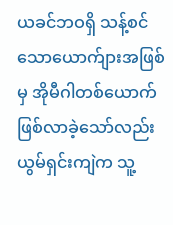ယခင်ဘဝရှိ သန့်စင်သောယောက်ျားအဖြစ်မှ အိုမီဂါတစ်ယောက်ဖြစ်လာခဲ့သော်လည်း ယွမ်ရှင်းကျဲက သူ့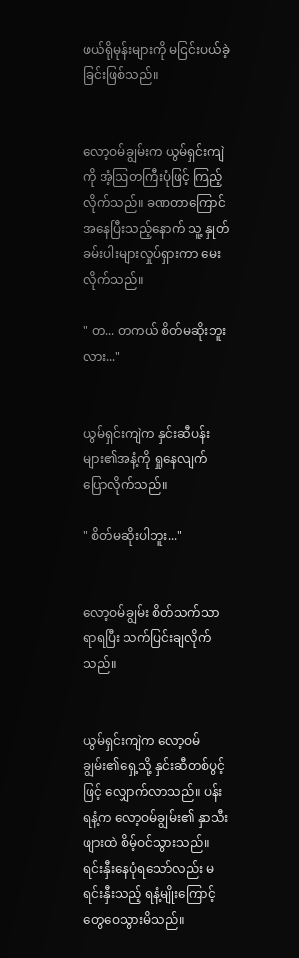ဖယ်ရိုမုန်းများကို မငြင်းပယ်ခဲ့ခြင်းဖြစ်သည်။


လော့ဝမ်ချွမ်းက ယွမ်ရှင်းကျဲကို အံ့ဩတကြီးပုံဖြင့် ကြည့်လိုက်သည်။ ခဏတာကြောင်အနေပြီးသည့်နောက် သူ့ နှုတ်ခမ်းပါးများလှုပ်ရှားကာ မေးလိုက်သည်။

" တ... တကယ် စိတ်မဆိုးဘူးလား..."


ယွမ်ရှင်းကျဲက နှင်းဆီပန်းများ၏အနံ့ကို ရှုနေလျက် ပြောလိုက်သည်။

" စိတ်မဆိုးပါဘူး..."


လော့ဝမ်ချွမ်း စိတ်သက်သာရာရပြီး သက်ပြင်းချလိုက်သည်။


ယွမ်ရှင်းကျဲက လော့ဝမ်ချွမ်း၏ရှေ့သို့ နှင်းဆီတစ်ပွင့်ဖြင့် လျှောက်လာသည်။ ပန်းရနံ့က လော့ဝမ်ချွမ်း၏ နှာသီးဖျားထဲ စိမ့်ဝင်သွားသည်။ ရင်းနှီးနေပုံရသော်လည်း မရင်းနှီးသည့် ရနံ့မျိုးကြောင့် တွေဝေသွားမိသည်။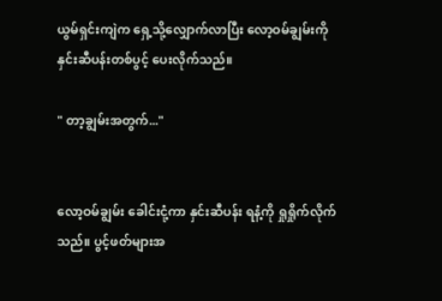ယွမ်ရှင်းကျဲက ရှေ့သို့လျှောက်လာပြီး လော့ဝမ်ချွမ်းကို နှင်းဆီပန်းတစ်ပွင့် ပေးလိုက်သည်။

" တာ့ချွမ်းအတွက်..."


လော့ဝမ်ချွမ်း ခေါင်းငုံ့ကာ နှင်းဆီပန်း ရနံ့ကို ရှုရှိုက်လိုက်သည်။ ပွင့်ဖတ်များအ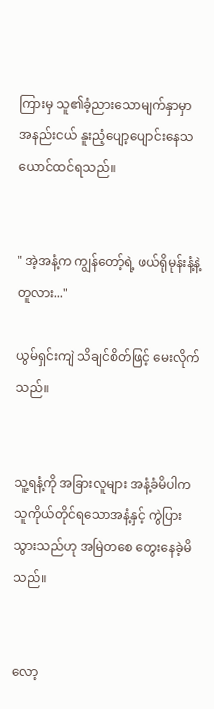ကြားမှ သူ၏ခံ့ညားသောမျက်နှာမှာ အနည်းငယ် နူးညံ့ပျော့ပျောင်းနေသယောင်ထင်ရသည်။


" အဲ့အနံ့က ကျွန်တော့်ရဲ့ ဖယ်ရိုမုန်းနံ့နဲ့တူလား..."

ယွမ်ရှင်းကျဲ သိချင်စိတ်ဖြင့် မေးလိုက်သည်။


သူ့ရနံ့ကို အခြားလူများ အနံ့ခံမိပါက သူကိုယ်တိုင်ရသောအနံ့နှင့် ကွဲပြားသွားသည်ဟု အမြဲတစေ တွေးနေခဲ့မိသည်။


လော့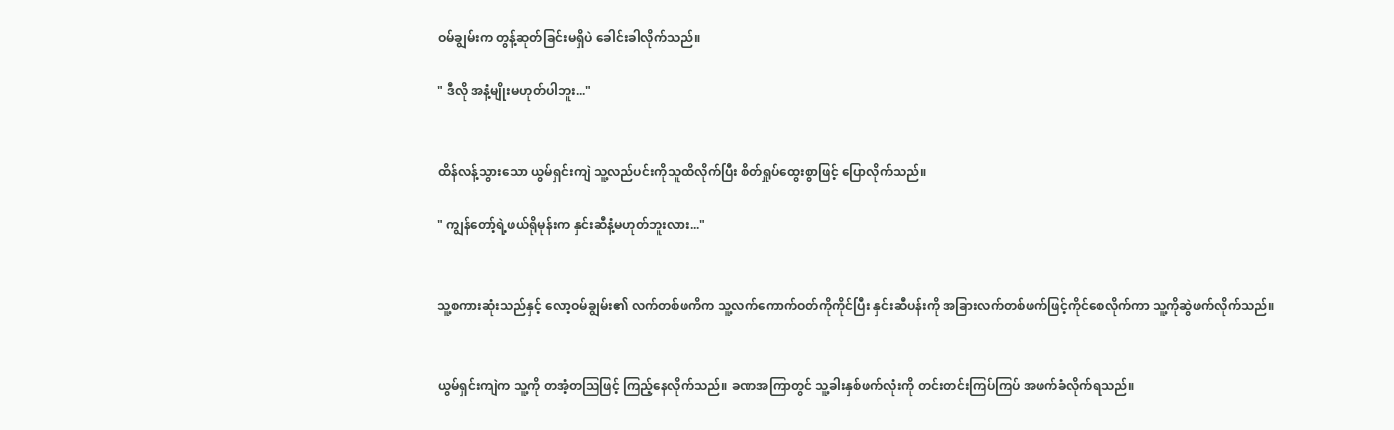ဝမ်ချွမ်းက တွန့်ဆုတ်ခြင်းမရှိပဲ ခေါင်းခါလိုက်သည်။

" ဒီလို အနံ့မျိုးမဟုတ်ပါဘူး..."


ထိန်လန့်သွားသော ယွမ်ရှင်းကျဲ သူ့လည်ပင်းကိုသူထိလိုက်ပြီး စိတ်ရှုပ်ထွေးစွာဖြင့် ပြောလိုက်သည်။

" ကျွန်တော့်ရဲ့ဖယ်ရိုမုန်းက နှင်းဆီနံ့မဟုတ်ဘူးလား..."


သူ့စကားဆုံးသည်နှင့် လော့ဝမ်ချွမ်း၏ လက်တစ်ဖကိက သူ့လက်ကောက်ဝတ်ကိုကိုင်ပြီး နှင်းဆီပန်းကို အခြားလက်တစ်ဖက်ဖြင့်ကိုင်စေလိုက်ကာ သူ့ကိုဆွဲဖက်လိုက်သည်။


ယွမ်ရှင်းကျဲက သူ့ကို တအံ့တဩဖြင့် ကြည့်နေလိုက်သည်။ ခဏအကြာတွင် သူ့ခါးနှစ်ဖက်လုံးကို တင်းတင်းကြပ်ကြပ် အဖက်ခံလိုက်ရသည်။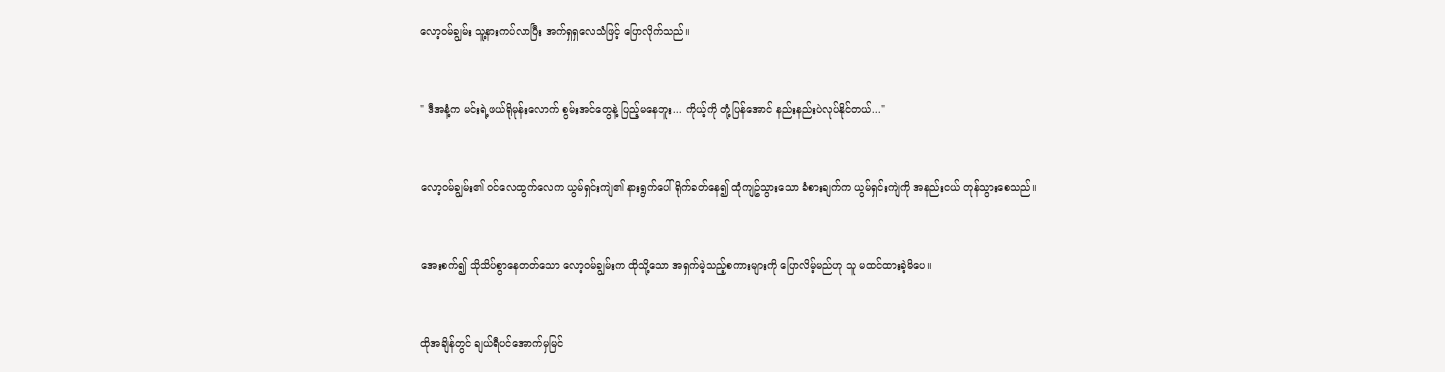လော့ဝမ်ချွမ်း သူ့နားကပ်လာပြီး အက်ရှရှလေသံဖြင့် ပြောလိုက်သည်။


" ဒီအနံ့က မင်းရဲ့ဖယ်ရိုမုန်းလောက် စွမ်းအင်တွေနဲ့ ပြည့်မနေဘူး... ကိုယ့်ကို တုံ့ပြန်အောင် နည်းနည်းပဲလုပ်နိုင်တယ်..."


လော့ဝမ်ချွမ်း၏ ဝင်လေထွက်လေက ယွမ်ရှင်းကျဲ၏ နားရွက်ပေါ် ရိုက်ခတ်နေ၍ ထုံကျဥ်သွားသော ခံစားချက်က ယွမ်ရှင်းကျဲကို အနည်းငယ် တုန်သွားစေသည်။


အေးစက်၍ သိုသိပ်စွာနေတတ်သော လော့ဝမ်ချွမ်းက ထိုသို့သော အရှက်မဲ့သည့်စကားများကို ပြောလိမ့်မည်ဟု သူ မထင်ထားခဲ့မိပေ။


ထိုအချိန်တွင် ချယ်ရီပင်အောက်မှမြင်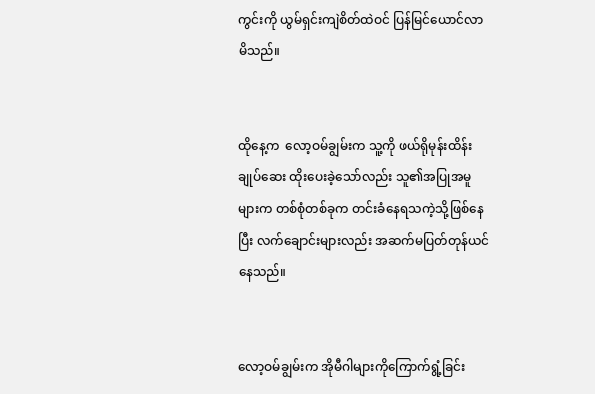ကွင်းကို ယွမ်ရှင်းကျဲစိတ်ထဲဝင် ပြန်မြင်ယောင်လာမိသည်။


ထိုနေ့က  လော့ဝမ်ချွမ်းက သူ့ကို ဖယ်ရိုမုန်းထိန်းချုပ်ဆေး ထိုးပေးခဲ့သော်လည်း သူ၏အပြုအမူများက တစ်စုံတစ်ခုက တင်းခံနေရသကဲ့သို့ဖြစ်နေပြီး လက်ချောင်းများလည်း အဆက်မပြတ်တုန်ယင်နေသည်။


လော့ဝမ်ချွမ်းက အိုမီဂါများကိုကြောက်ရွံ့ခြင်း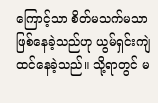ကြောင့်သာ စိတ်မသက်မသာဖြစ်နေခဲ့သည်ဟု ယွမ်ရှင်းကျဲ ထင်နေခဲ့သည်။ သို့ရာတွင် မ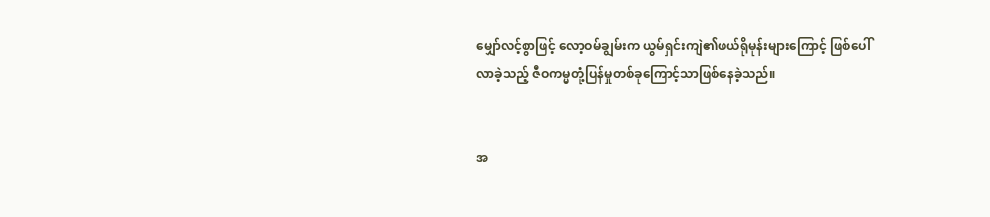မျှော်လင့်စွာဖြင့် လော့ဝမ်ချွမ်းက ယွမ်ရှင်းကျဲ၏ဖယ်ရိုမုန်းများကြောင့် ဖြစ်ပေါ်လာခဲ့သည့် ဇီဝကမ္မတုံ့ပြန်မှုတစ်ခုကြောင့်သာဖြစ်နေခဲ့သည်။


အ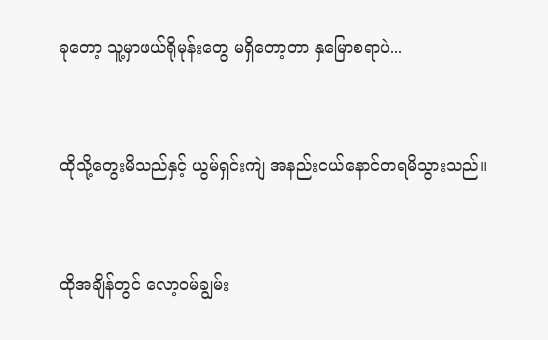ခုတော့ သူ့မှာဖယ်ရိုမုန်းတွေ မရှိတော့တာ နှမြောစရာပဲ...


ထိုသို့တွေးမိသည်နှင့် ယွမ်ရှင်းကျဲ အနည်းငယ်နောင်တရမိသွားသည်။


ထိုအချိန်တွင် လော့ဝမ်ချွမ်း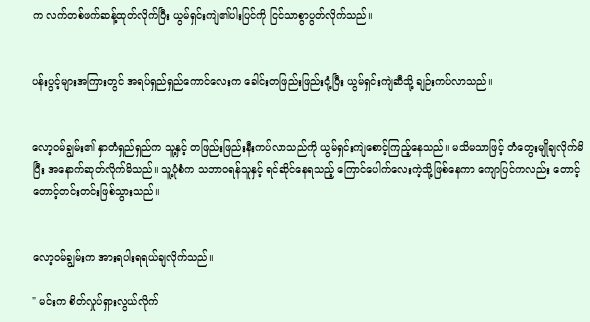က လက်တစ်ဖက်ဆန့်ထုတ်လိုက်ပြီး ယွမ်ရှင်းကျဲ၏ပါးပြင်ကို ငြင်သာစွာပွတ်လိုက်သည်။


ပန်းပွင့်များအကြားတွင် အရပ်ရှည်ရှည်ကောင်လေးက ခေါင်းတဖြည်းဖြည်းငုံ့ပြီး ယွမ်ရှင်းကျဲဆီသို့ ချဉ်းကပ်လာသည်။


လော့ဝမ်ချွမ်း၏ နှာတံရှည်ရှည်က သူ့နှင့် တဖြည်းဖြည်းနီးကပ်လာသည်ကို ယွမ်ရှင်းကျဲစောင့်ကြည့်နေသည်။ မသိမသာဖြင့် တံတွေးမျိုချလိုက်မိပြီး အနောက်ဆုတ်လိုက်မိသည်။ သူ့ပုံစံက သဘာဝရန်သူနှင့် ရင်ဆိုင်နေရသည့် ကြောင်ပေါက်လေးကဲ့သို့ဖြစ်နေကာ ကျောပြင်ကလည်း တောင့်တောင့်တင်းတင်းဖြစ်သွားသည်။


လော့ဝမ်ချွမ်းက အားရပါးရရယ်ချလိုက်သည်။

" မင်းက စိတ်လှုပ်ရှားလွယ်လိုက်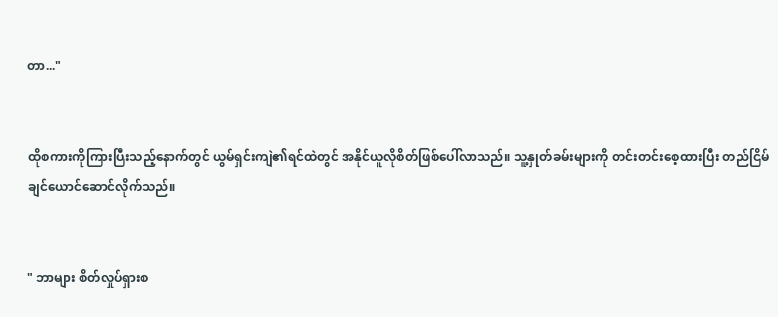တာ..."


ထိုစကားကိုကြားပြီးသည့်နောက်တွင် ယွမ်ရှင်းကျဲ၏ရင်ထဲတွင် အနိုင်ယူလိုစိတ်ဖြစ်ပေါ်လာသည်။ သူ့နှုတ်ခမ်းများကို တင်းတင်းစေ့ထားပြီး တည်ငြိမ်ချင်ယောင်ဆောင်လိုက်သည်။


" ဘာများ စိတ်လှုပ်ရှားစ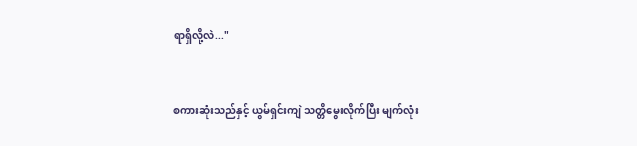ရာရှိလို့လဲ..."


စကားဆုံးသည်နှင့် ယွမ်ရှင်းကျဲ သတ္တိမွေးလိုက်ပြီး မျက်လုံး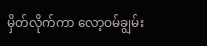မှိတ်လိုက်ကာ လော့ဝမ်ချွမ်း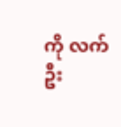ကို လက်ဦး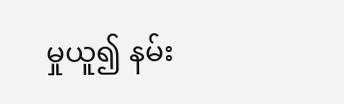မှုယူ၍ နမ်း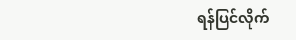ရန်ပြင်လိုက်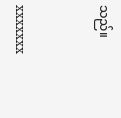သည်။


xxxxxxx